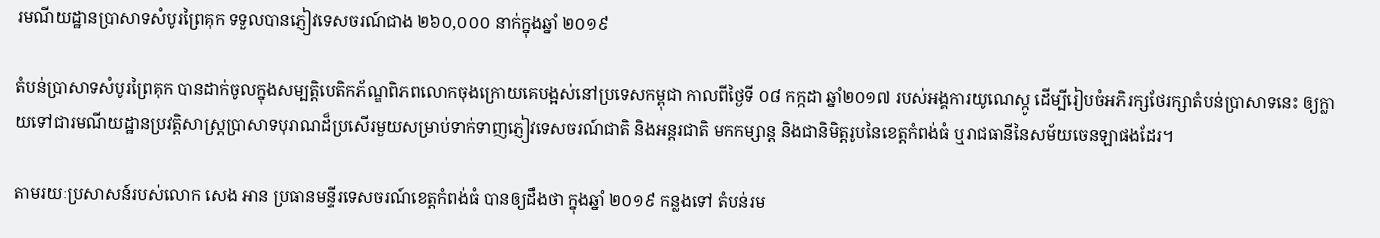រមណីយដ្ឋានប្រាសាទសំបូរព្រៃគុក ទទួលបានភ្ញៀវទេសចរណ៍ជាង ២៦០,០០០ នាក់ក្នុងឆ្នាំ ២០១៩

តំបន់ប្រាសាទសំបូរព្រៃគុក បានដាក់ចូលក្នុងសម្បត្តិបេតិកភ័ណ្ឌពិភពលោកចុងក្រោយគេបង្អស់នៅប្រទេសកម្ពុជា កាលពីថ្ងៃទី ០៨ កក្កដា ឆ្នាំ២០១៧ របស់អង្គការយូណេស្កូ ដើម្បីរៀបចំអភិរក្សថែរក្សាតំបន់ប្រាសាទនេះ ឲ្យក្លាយទៅជារមណីយដ្ឋានប្រវត្តិសាស្ត្រប្រាសាទបុរាណដ៏ប្រសើរមួយសម្រាប់ទាក់ទាញភ្ញៀវទេសចរណ៍ជាតិ និងអន្តរជាតិ មកកម្សាន្ដ និងជានិមិត្តរូបនៃខេត្តកំពង់ធំ ឬរាជធានីនៃសម័យចេនឡាផងដែរ។

តាមរយៈប្រសាសន៍របស់លោក សេង អាន ប្រធានមន្ទីរទេសចរណ៍ខេត្តកំពង់ធំ បានឲ្យដឹងថា ក្នុងឆ្នាំ ២០១៩ កន្លងទៅ តំបន់រម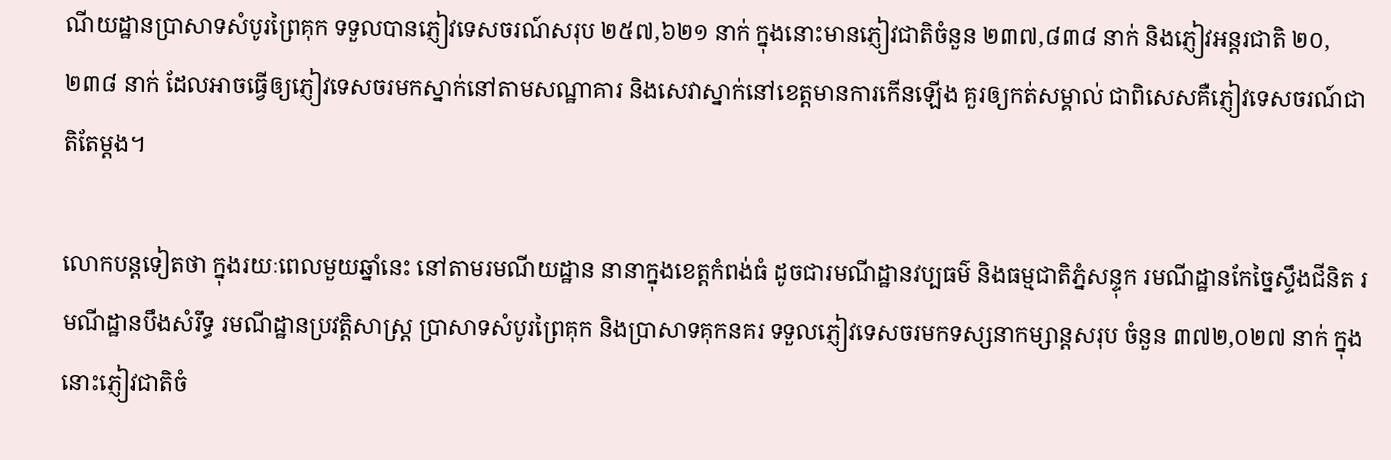ណីយដ្ឋានប្រាសាទសំបូរព្រៃគុក ទទួលបានភ្ញៀវទេសចរណ៍សរុប ២៥៧,៦២១ នាក់ ក្នុងនោះមានភ្ញៀវជាតិចំនួន ២៣៧,៨៣៨ នាក់ និងភ្ញៀវអន្តរជាតិ ២០,២៣៨ នាក់ ដែលអាចធ្វើឲ្យភ្ញៀវទេសចរមកស្នាក់នៅតាមសណ្ឋាគារ និងសេវាស្នាក់នៅខេត្តមានការកើនឡើង គួរឲ្យកត់សម្គាល់ ជាពិសេសគឺភ្ញៀវទេសចរណ៍ជាតិតែម្ដង។

លោកបន្តទៀតថា ក្នុងរយៈពេលមួយឆ្នាំនេះ នៅតាមរមណីយដ្ឋាន នានាក្នុងខេត្តកំពង់ធំ ដូចជារមណីដ្ឋានវប្បធម៌ និងធម្មជាតិភ្នំសន្ទុក រមណីដ្ឋានកែច្នៃស្ទឹងជីនិត រមណីដ្ឋានបឹងសំរឹទ្ធ រមណីដ្ឋានប្រវត្តិសាស្ត្រ ប្រាសាទសំបូរព្រៃគុក និងប្រាសាទគុកនគរ ទទួលភ្ញៀវទេសចរមកទស្សនាកម្សាន្តសរុប ចំនួន ៣៧២,០២៧ នាក់ ក្នុងនោះភ្ញៀវជាតិចំ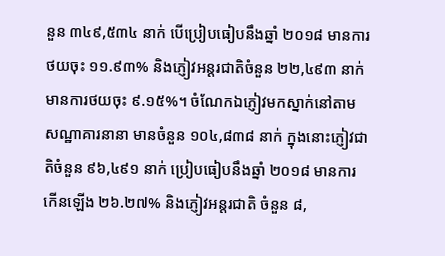នួន ៣៤៩,៥៣៤ នាក់ បើប្រៀបធៀបនឹងឆ្នាំ ២០១៨ មានការថយចុះ ១១.៩៣% និងភ្ញៀវអន្តរជាតិចំនួន ២២,៤៩៣ នាក់ មានការថយចុះ ៩.១៥%។ ចំណែកឯភ្ញៀវមកស្នាក់នៅតាមសណ្ឋាគារនានា មានចំនួន ១០៤,៨៣៨ នាក់ ក្នុងនោះភ្ញៀវជាតិចំនួន ៩៦,៤៩១ នាក់ ប្រៀបធៀបនឹងឆ្នាំ ២០១៨ មានការកើនឡើង ២៦.២៧% និងភ្ញៀវអន្តរជាតិ ចំនួន ៨,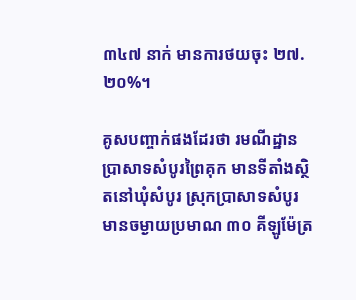៣៤៧ នាក់ មានការថយចុះ ២៧.២០%។

គូសបញ្ចាក់ផងដែរថា រមណីដ្ឋានប្រាសាទសំបូរព្រៃគុក មានទីតាំងស្ថិតនៅឃុំសំបូរ ស្រុកប្រាសាទសំបូរ មានចម្ងាយប្រមាណ ៣០ គីឡូម៉ែត្រ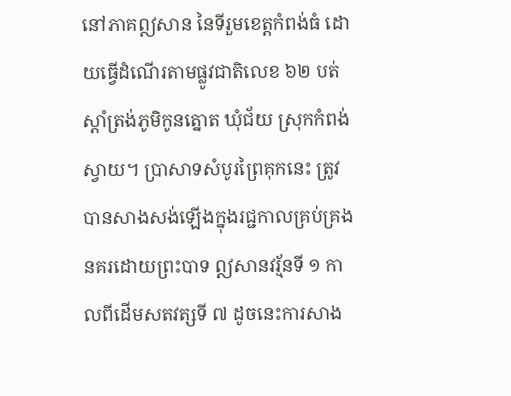នៅភាគឦសាន នៃទីរួមខេត្តកំពង់ធំ ដោយធ្វើដំណើរតាមផ្លូវជាតិលេខ ៦២ បត់ស្ដាំត្រង់ភូមិកូនត្នោត ឃុំជ័យ ស្រុកកំពង់ស្វាយ។ ប្រាសាទសំបូរព្រៃគុកនេះ ត្រូវបានសាងសង់ឡើងក្នុងរជ្ជកាលគ្រប់គ្រងនគរដោយព្រះបាទ ឦសានវរ្ម័នទី ១ កាលពីដើមសតវត្សទី ៧ ដូចនេះការសាង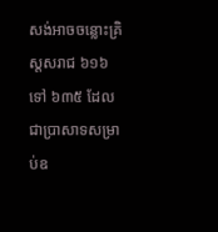សង់អាចចន្លោះគ្រិស្តសរាជ ៦១៦ ទៅ ៦៣៥ ដែលជាប្រាសាទសម្រាប់ឧ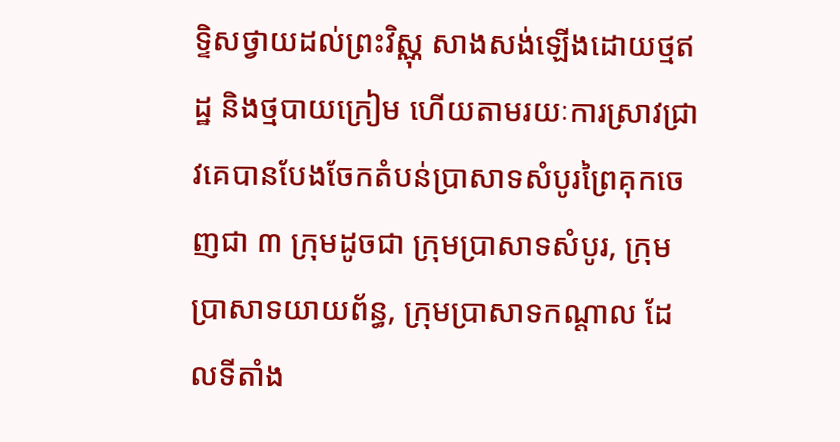ទ្ទិសថ្វាយដល់ព្រះវិស្ណុ សាងសង់ឡើងដោយថ្មឥដ្ឋ និងថ្មបាយក្រៀម ហើយតាមរយៈការស្រាវជ្រាវគេបានបែងចែកតំបន់ប្រាសាទសំបូរព្រៃគុកចេញជា ៣ ក្រុមដូចជា ក្រុមប្រាសាទសំបូរ, ក្រុមប្រាសាទយាយព័ន្ធ, ក្រុមប្រាសាទកណ្ដាល ដែលទីតាំង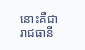នោះគឺជារាជធានី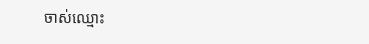ចាស់ឈ្មោះ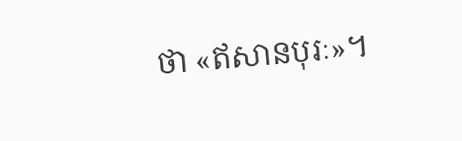ថា «ឥសានបុរៈ»។